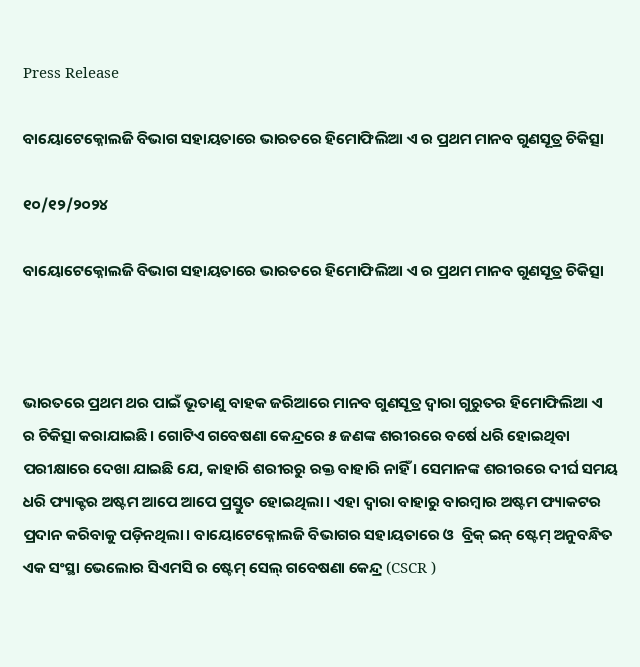Press Release

ବାୟୋଟେକ୍ନୋଲଜି ବିଭାଗ ସହାୟତାରେ ଭାରତରେ ହିମୋଫିଲିଆ ଏ ର ପ୍ରଥମ ମାନବ ଗୁଣସୂତ୍ର ଚିକିତ୍ସା

୧୦/୧୨/୨୦୨୪

ବାୟୋଟେକ୍ନୋଲଜି ବିଭାଗ ସହାୟତାରେ ଭାରତରେ ହିମୋଫିଲିଆ ଏ ର ପ୍ରଥମ ମାନବ ଗୁଣସୂତ୍ର ଚିକିତ୍ସା



ଭାରତରେ ପ୍ରଥମ ଥର ପାଇଁ ଭୂତାଣୁ ବାହକ ଜରିଆରେ ମାନବ ଗୁଣସୂତ୍ର ଦ୍ୱାରା ଗୁରୁତର ହିମୋଫିଲିଆ ଏ  ର ଚିକିତ୍ସା କରାଯାଇଛି। ଗୋଟିଏ ଗବେଷଣା କେନ୍ଦ୍ରରେ ୫ ଜଣଙ୍କ ଶରୀରରେ ବର୍ଷେ ଧରି ହୋଇଥିବା ପରୀକ୍ଷାରେ ଦେଖା ଯାଇଛି ଯେ, କାହାରି ଶରୀରରୁ ରକ୍ତ ବାହାରି ନାହିଁ । ସେମାନଙ୍କ ଶରୀରରେ ଦୀର୍ଘ ସମୟ ଧରି ଫ୍ୟାକ୍ଟର ଅଷ୍ଟମ ଆପେ ଆପେ ପ୍ରସ୍ତୁତ ହୋଇଥିଲା। ଏହା ଦ୍ୱାରା ବାହାରୁ ବାରମ୍ୱାର ଅଷ୍ଟମ ଫ୍ୟାକଟର ପ୍ରଦାନ କରିବାକୁ ପଡ଼ିନଥିଲା। ବାୟୋଟେକ୍ନୋଲଜି ବିଭାଗର ସହାୟତାରେ ଓ  ବ୍ରିକ୍ ଇନ୍ ଷ୍ଟେମ୍ ଅନୁବନ୍ଧିତ ଏକ ସଂସ୍ଥା ଭେଲୋର ସିଏମସି ର ଷ୍ଟେମ୍ ସେଲ୍ ଗବେଷଣା କେନ୍ଦ୍ର (CSCR )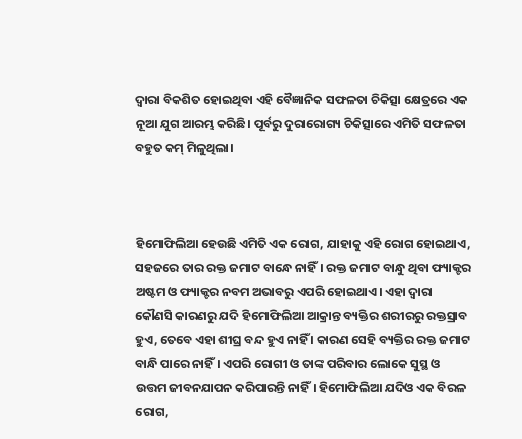ଦ୍ୱାରା ବିକଶିତ ହୋଇଥିବା ଏହି ବୈଜ୍ଞାନିକ ସଫଳତା ଚିକିତ୍ସା କ୍ଷେତ୍ରରେ ଏକ ନୂଆ ଯୁଗ ଆରମ୍ଭ କରିଛି। ପୂର୍ବରୁ ଦୁରାରୋଗ୍ୟ ଚିକିତ୍ସାରେ ଏମିତି ସଫଳତା ବହୁତ କମ୍ ମିଳୁଥିଲା।



ହିମୋଫିଲିଆ ହେଉଛି ଏମିତି ଏକ ରୋଗ, ଯାହାକୁ ଏହି ରୋଗ ହୋଇଥାଏ, ସହଜରେ ତାର ରକ୍ତ ଜମାଟ ବାନ୍ଧେ ନାହିଁ। ରକ୍ତ ଜମାଟ ବାନ୍ଧୁ ଥିବା ଫ୍ୟାକ୍ଟର ଅଷ୍ଟମ ଓ ଫ୍ୟାକ୍ଟର ନବମ ଅଭାବରୁ ଏପରି ହୋଇଥାଏ। ଏହା ଦ୍ୱାରା କୌଣସି କାରଣରୁ ଯଦି ହିମୋଫିଲିଆ ଆକ୍ରାନ୍ତ ବ୍ୟକ୍ତିର ଶରୀରରୁ ରକ୍ତସ୍ରାବ ହୁଏ, ତେବେ ଏହା ଶୀଘ୍ର ବନ୍ଦ ହୁଏ ନାହିଁ । କାରଣ ସେହି ବ୍ୟକ୍ତିର ରକ୍ତ ଜମାଟ ବାନ୍ଧି ପାରେ ନାହିଁ। ଏପରି ରୋଗୀ ଓ ତାଙ୍କ ପରିବାର ଲୋକେ ସୁସ୍ଥ ଓ ଉତ୍ତମ ଜୀବନଯାପନ କରିପାରନ୍ତି ନାହିଁ। ହିମୋଫିଲିଆ ଯଦିଓ ଏକ ବିରଳ ରୋଗ,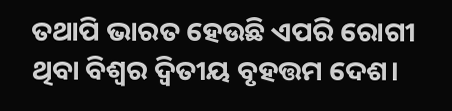ତଥାପି ଭାରତ ହେଉଛି ଏପରି ରୋଗୀ ଥିବା ବିଶ୍ୱର ଦ୍ୱିତୀୟ ବୃହତ୍ତମ ଦେଶ।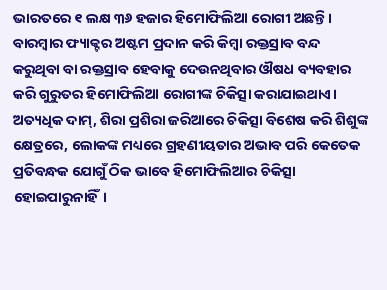ଭାରତରେ ୧ ଲକ୍ଷ ୩୬ ହଜାର ହିମୋଫିଲିଆ ରୋଗୀ ଅଛନ୍ତି। ବାରମ୍ୱାର ଫ୍ୟାକ୍ଟର ଅଷ୍ଟମ ପ୍ରଦାନ କରି କିମ୍ୱା ରକ୍ତସ୍ରାବ ବନ୍ଦ କରୁଥିବା ବା ରକ୍ତସ୍ରାବ ହେବାକୁ ଦେଉନଥିବାର ଔଷଧ ବ୍ୟବହାର କରି ଗୁରୁତର ହିମୋଫିଲିଆ ରୋଗୀଙ୍କ ଚିକିତ୍ସା କରାଯାଇଥାଏ।  ଅତ୍ୟଧିକ ଦାମ୍, ଶିରା ପ୍ରଶିରା ଜରିଆରେ ଚିକିତ୍ସା ବିଶେଷ କରି ଶିଶୁଙ୍କ କ୍ଷେତ୍ରରେ, ଲୋକଙ୍କ ମଧ୍ୟରେ ଗ୍ରହଣୀୟତାର ଅଭାବ ପରି କେତେକ ପ୍ରତିବନ୍ଧକ ଯୋଗୁଁ ଠିକ ଭାବେ ହିମୋଫିଲିଆର ଚିକିତ୍ସା ହୋଇପାରୁନାହିଁ।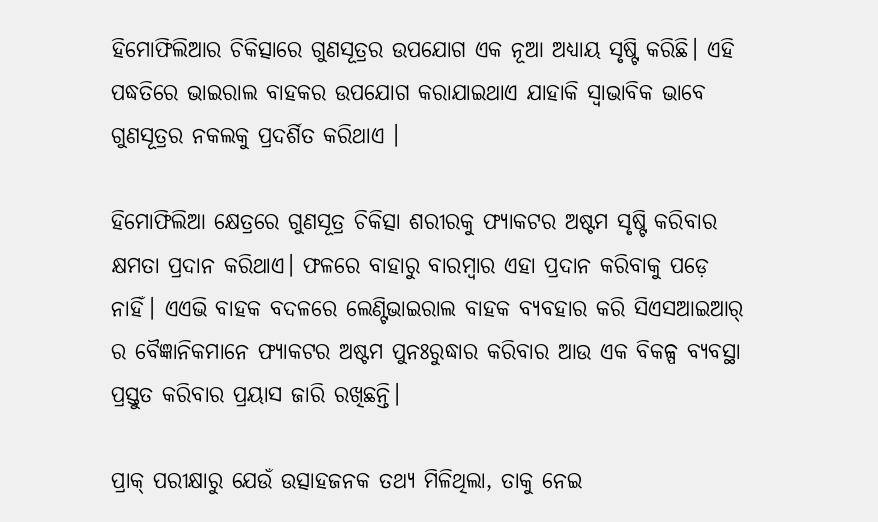ହିମୋଫିଲିଆର ଚିକିତ୍ସାରେ ଗୁଣସୂତ୍ରର ଉପଯୋଗ ଏକ ନୂଆ ଅଧ୍ୟାୟ ସୃଷ୍ଟି କରିଛି। ଏହି ପଦ୍ଧତିରେ ଭାଇରାଲ ବାହକର ଉପଯୋଗ କରାଯାଇଥାଏ ଯାହାକି ସ୍ୱାଭାବିକ ଭାବେ ଗୁଣସୂତ୍ରର ନକଲକୁ ପ୍ରଦର୍ଶିତ କରିଥାଏ ।

ହିମୋଫିଲିଆ କ୍ଷେତ୍ରରେ ଗୁଣସୂତ୍ର ଚିକିତ୍ସା ଶରୀରକୁ ଫ୍ୟାକଟର ଅଷ୍ଟମ ସୃଷ୍ଟି କରିବାର କ୍ଷମତା ପ୍ରଦାନ କରିଥାଏ। ଫଳରେ ବାହାରୁ ବାରମ୍ୱାର ଏହା ପ୍ରଦାନ କରିବାକୁ ପଡ଼େ ନାହିଁ। ଏଏଭି ବାହକ ବଦଳରେ ଲେଣ୍ଟିଭାଇରାଲ ବାହକ ବ୍ୟବହାର କରି ସିଏସଆଇଆର୍ ର ବୈଜ୍ଞାନିକମାନେ ଫ୍ୟାକଟର ଅଷ୍ଟମ ପୁନଃରୁଦ୍ଧାର କରିବାର ଆଉ ଏକ ବିକଳ୍ପ ବ୍ୟବସ୍ଥା ପ୍ରସ୍ତୁତ କରିବାର ପ୍ରୟାସ ଜାରି ରଖିଛନ୍ତି।

ପ୍ରାକ୍ ପରୀକ୍ଷାରୁ ଯେଉଁ ଉତ୍ସାହଜନକ ତଥ୍ୟ ମିଳିଥିଲା, ତାକୁ ନେଇ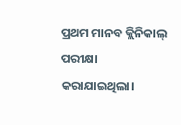ପ୍ରଥମ ମାନବ କ୍ଲିନିକାଲ୍ ପରୀକ୍ଷା କରାଯାଇଥିଲା।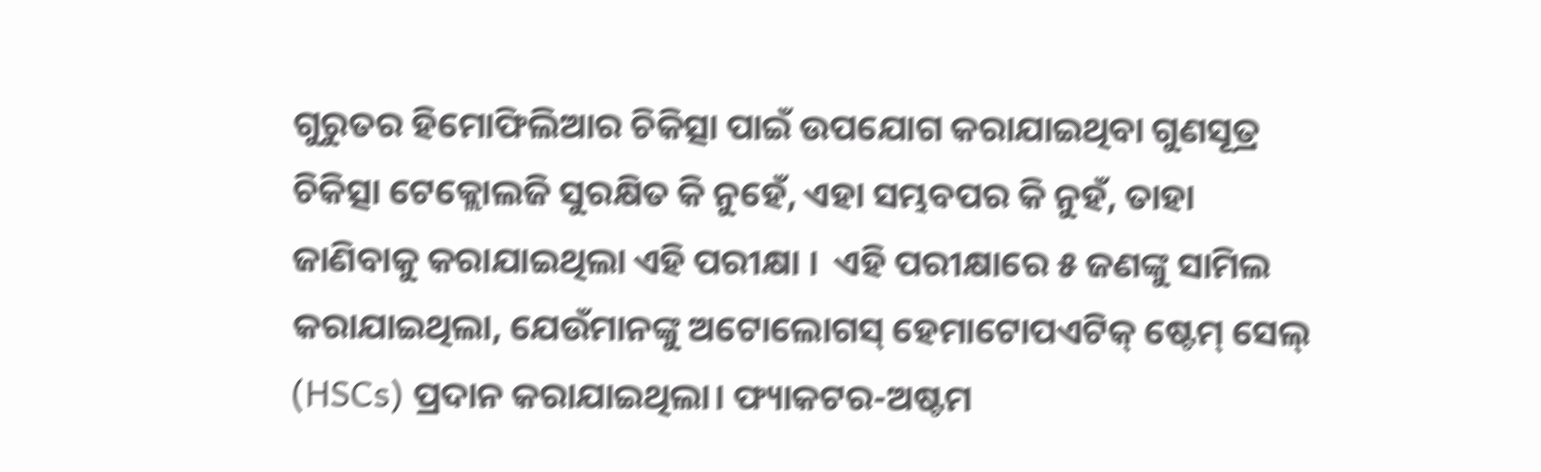ଗୁରୁତର ହିମୋଫିଲିଆର ଚିକିତ୍ସା ପାଇଁ ଉପଯୋଗ କରାଯାଇଥିବା ଗୁଣସୂତ୍ର ଚିକିତ୍ସା ଟେକ୍ଲୋଲଜି ସୁରକ୍ଷିତ କି ନୁହେଁ, ଏହା ସମ୍ଭବପର କି ନୁହଁ, ତାହା ଜାଣିବାକୁ କରାଯାଇଥିଲା ଏହି ପରୀକ୍ଷା ।  ଏହି ପରୀକ୍ଷାରେ ୫ ଜଣଙ୍କୁ ସାମିଲ କରାଯାଇଥିଲା, ଯେଉଁମାନଙ୍କୁ ଅଟୋଲୋଗସ୍ ହେମାଟୋପଏଟିକ୍ ଷ୍ଟେମ୍ ସେଲ୍ (HSCs) ପ୍ରଦାନ କରାଯାଇଥିଲା। ଫ୍ୟାକଟର-ଅଷ୍ଟମ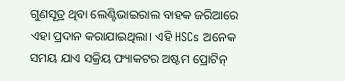ଗୁଣସୂତ୍ର ଥିବା ଲେଣ୍ଟିଭାଇରାଲ ବାହକ ଜରିଆରେ ଏହା ପ୍ରଦାନ କରାଯାଇଥିଲା। ଏହି HSCs ଅନେକ ସମୟ ଯାଏ ସକ୍ରିୟ ଫ୍ୟାକଟର ଅଷ୍ଟମ ପ୍ରୋଟିନ୍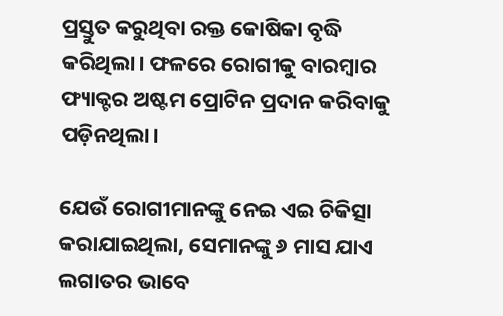ପ୍ରସ୍ତୁତ କରୁଥିବା ରକ୍ତ କୋଷିକା ବୃଦ୍ଧି କରିଥିଲା। ଫଳରେ ରୋଗୀକୁ ବାରମ୍ୱାର ଫ୍ୟାକ୍ଟର ଅଷ୍ଟମ ପ୍ରୋଟିନ ପ୍ରଦାନ କରିବାକୁ ପଡ଼ିନଥିଲା।

ଯେଉଁ ରୋଗୀମାନଙ୍କୁ ନେଇ ଏଇ ଚିକିତ୍ସା କରାଯାଇଥିଲା, ସେମାନଙ୍କୁ ୬ ମାସ ଯାଏ ଲଗାତର ଭାବେ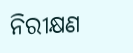ନିରୀକ୍ଷଣ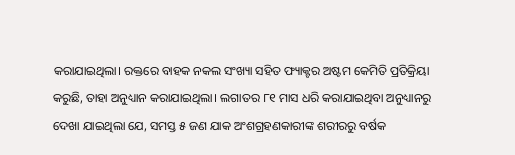କରାଯାଇଥିଲା। ରକ୍ତରେ ବାହକ ନକଲ ସଂଖ୍ୟା ସହିତ ଫ୍ୟାକ୍ଟର ଅଷ୍ଟମ କେମିତି ପ୍ରତିକ୍ରିୟା କରୁଛି, ତାହା ଅନୁଧ୍ୟାନ କରାଯାଇଥିଲା। ଲଗାତର ୮୧ ମାସ ଧରି କରାଯାଇଥିବା ଅନୁଧ୍ୟାନରୁ ଦେଖା ଯାଇଥିଲା ଯେ, ସମସ୍ତ ୫ ଜଣ ଯାକ ଅଂଶଗ୍ରହଣକାରୀଙ୍କ ଶରୀରରୁ ବର୍ଷକ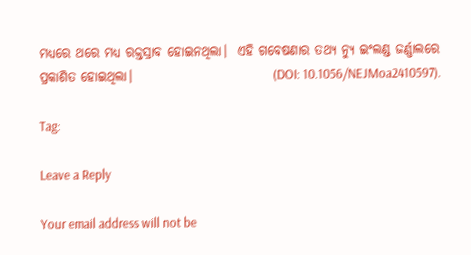ମଧ୍ୟରେ ଥରେ ମଧ୍ୟ ରକ୍ତସ୍ରାବ ହୋଇନଥିଲା।  ଏହି ଗବେଷଣାର ତଥ୍ୟ ନ୍ୟୁ ଇଂଲଣ୍ଡ ଜର୍ଣ୍ଣାଲରେ ପ୍ରକାଶିତ ହୋଇଥିଲା।                           (DOI: 10.1056/NEJMoa2410597).

Tag:

Leave a Reply

Your email address will not be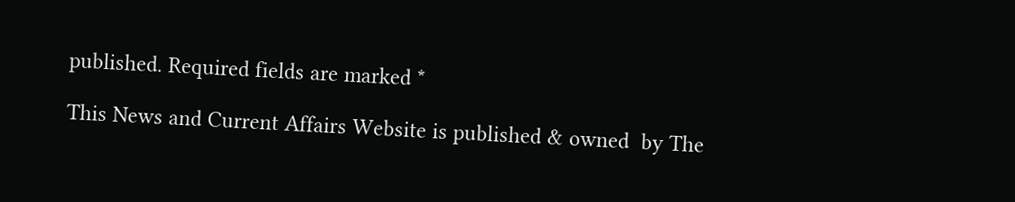published. Required fields are marked *

This News and Current Affairs Website is published & owned  by The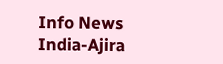Info News India-Ajira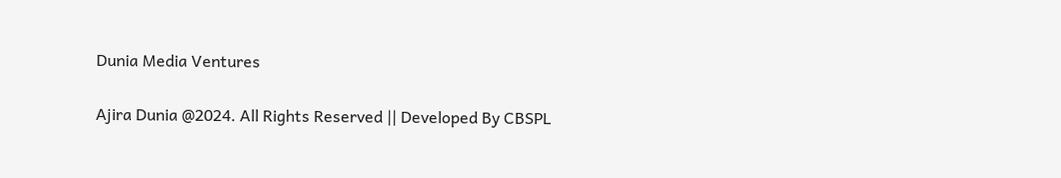Dunia Media Ventures

Ajira Dunia @2024. All Rights Reserved || Developed By CBSPL